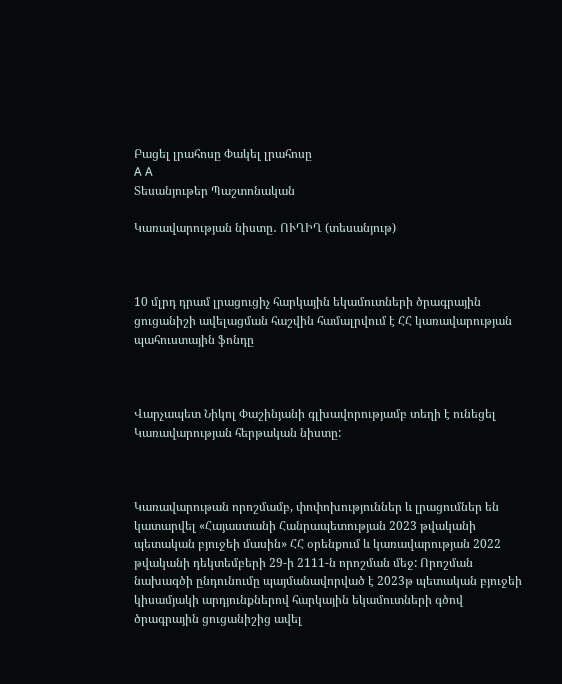Բացել լրահոսը Փակել լրահոսը
A A
Տեսանյութեր Պաշտոնական

Կառավարության նիստը․ ՈՒՂԻՂ (տեսանյութ)



10 մլրդ դրամ լրացուցիչ հարկային եկամուտների ծրագրային ցուցանիշի ավելացման հաշվին համալրվում է ՀՀ կառավարության պահուստային ֆոնդը



Վարչապետ Նիկոլ Փաշինյանի գլխավորությամբ տեղի է ունեցել Կառավարության հերթական նիստը:



Կառավարութան որոշմամբ, փոփոխություններ և լրացումներ են կատարվել «Հայաստանի Հանրապետության 2023 թվականի պետական բյուջեի մասին» ՀՀ օրենքում և կառավարության 2022 թվականի դեկտեմբերի 29-ի 2111-ն որոշման մեջ: Որոշման նախագծի ընդունումը պայմանավորված է 2023թ պետական բյուջեի կիսամյակի արդյունքներով հարկային եկամուտների գծով ծրագրային ցուցանիշից ավել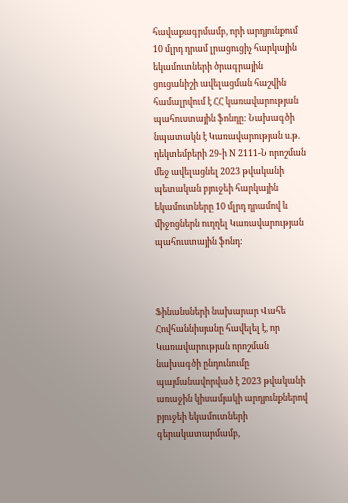հավաքագրմամբ, որի արդյունքում 10 մլրդ դրամ լրացուցիչ հարկային եկամուտների ծրագրային ցուցանիշի ավելացման հաշվին համալրվում է ՀՀ կառավարության պահուստային ֆոնդը: Նախագծի նպատակն է Կառավարության ս.թ. դեկտեմբերի 29-ի N 2111-Ն որոշման մեջ ավելացնել 2023 թվականի պետական բյուջեի հարկային եկամուտները 10 մլրդ դրամով և միջոցներն ուղղել Կառավարության պահուստային ֆոնդ:



Ֆինանսների նախարար Վահե Հովհաննիսյանը հավելել է, որ Կառավարության որոշման նախագծի ընդունումը պայմանավորված է 2023 թվականի առաջին կիսամյակի արդյունքներով բյուջեի եկամուտների գերակատարմամբ,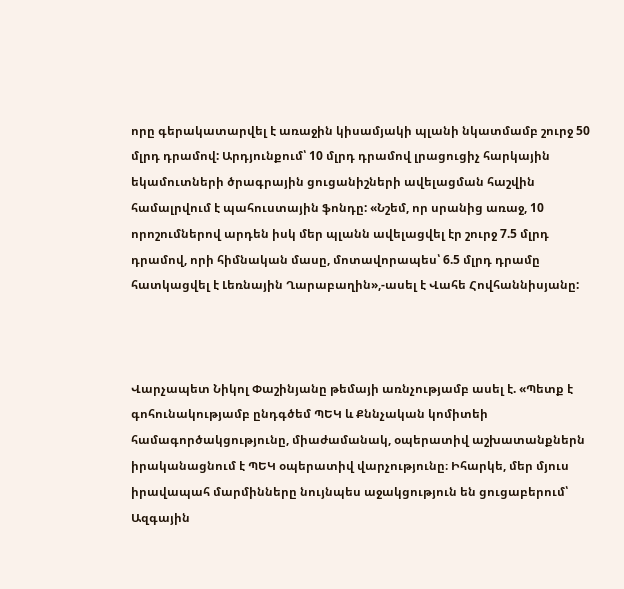որը գերակատարվել է առաջին կիսամյակի պլանի նկատմամբ շուրջ 50 մլրդ դրամով: Արդյունքում՝ 10 մլրդ դրամով լրացուցիչ հարկային եկամուտների ծրագրային ցուցանիշների ավելացման հաշվին համալրվում է պահուստային ֆոնդը: «Նշեմ, որ սրանից առաջ, 10 որոշումներով արդեն իսկ մեր պլանն ավելացվել էր շուրջ 7.5 մլրդ դրամով, որի հիմնական մասը, մոտավորապես՝ 6.5 մլրդ դրամը հատկացվել է Լեռնային Ղարաբաղին»,-ասել է Վահե Հովհաննիսյանը:



Վարչապետ Նիկոլ Փաշինյանը թեմայի առնչությամբ ասել է. «Պետք է գոհունակությամբ ընդգծեմ ՊԵԿ և Քննչական կոմիտեի համագործակցությունը, միաժամանակ, օպերատիվ աշխատանքներն իրականացնում է ՊԵԿ օպերատիվ վարչությունը։ Իհարկե, մեր մյուս իրավապահ մարմինները նույնպես աջակցություն են ցուցաբերում՝ Ազգային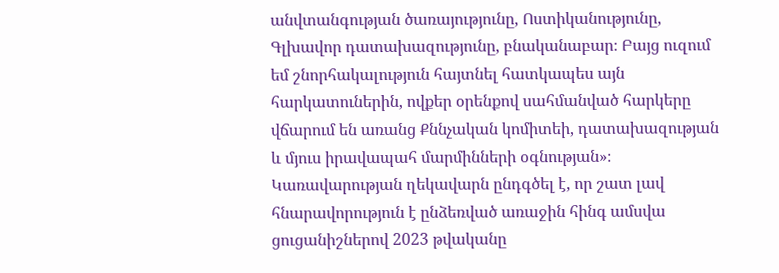անվտանգության ծառայությունը, Ոստիկանությունը, Գլխավոր դատախազությունը, բնականաբար։ Բայց ուզում եմ շնորհակալություն հայտնել հատկապես այն հարկատուներին, ովքեր օրենքով սահմանված հարկերը վճարում են առանց Քննչական կոմիտեի, դատախազության և մյուս իրավապահ մարմինների օգնության»։ Կառավարության ղեկավարն ընդգծել է, որ շատ լավ հնարավորություն է ընձեռված առաջին հինգ ամսվա ցուցանիշներով 2023 թվականը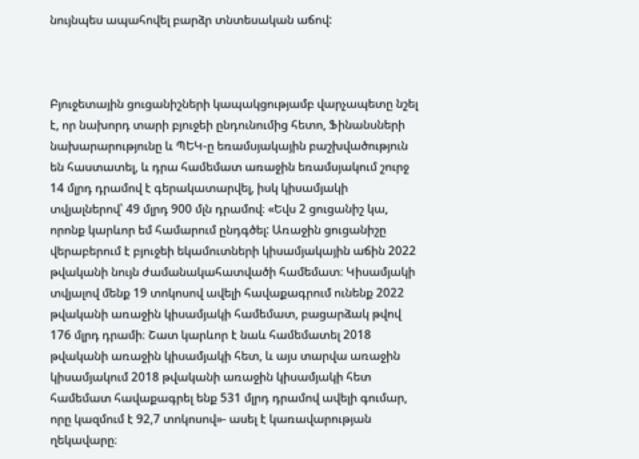նույնպես ապահովել բարձր տնտեսական աճով:



Բյուջետային ցուցանիշների կապակցությամբ վարչապետը նշել է, որ նախորդ տարի բյուջեի ընդունումից հետո, Ֆինանսների նախարարությունը և ՊԵԿ-ը եռամսյակային բաշխվածություն են հաստատել, և դրա համեմատ առաջին եռամսյակում շուրջ 14 մլրդ դրամով է գերակատարվել, իսկ կիսամյակի տվյալներով՝ 49 մլրդ 900 մլն դրամով։ «Եվս 2 ցուցանիշ կա, որոնք կարևոր եմ համարում ընդգծել: Առաջին ցուցանիշը վերաբերում է բյուջեի եկամուտների կիսամյակային աճին 2022 թվականի նույն ժամանակահատվածի համեմատ։ Կիսամյակի տվյալով մենք 19 տոկոսով ավելի հավաքագրում ունենք 2022 թվականի առաջին կիսամյակի համեմատ, բացարձակ թվով 176 մլրդ դրամի։ Շատ կարևոր է նաև համեմատել 2018 թվականի առաջին կիսամյակի հետ, և այս տարվա առաջին կիսամյակում 2018 թվականի առաջին կիսամյակի հետ համեմատ հավաքագրել ենք 531 մլրդ դրամով ավելի գումար, որը կազմում է 92,7 տոկոսով»- ասել է կառավարության ղեկավարը։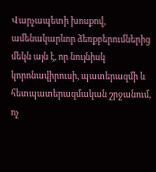Վարչապետի խոսքով, ամենակարևոր ձեռքբերումներից մեկն այն է, որ նույնիսկ կորոնավիրուսի, պատերազմի և հետպատերազմական շրջանում, ոչ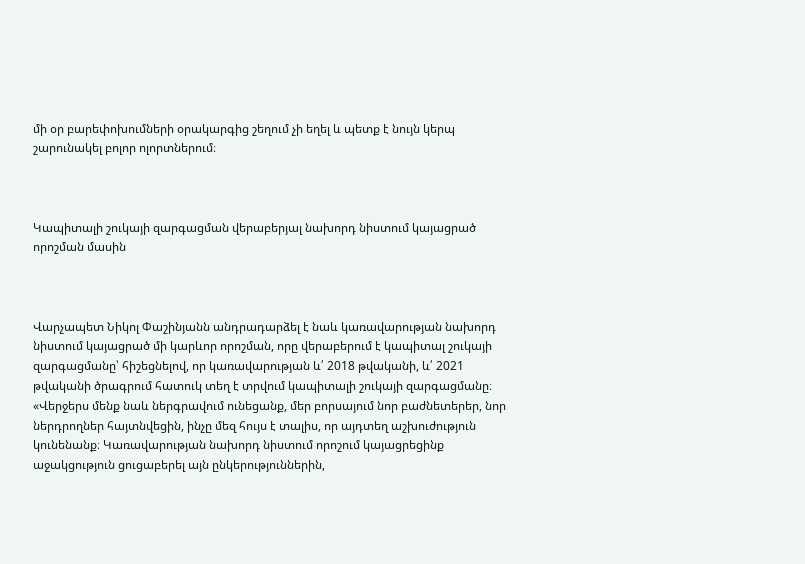մի օր բարեփոխումների օրակարգից շեղում չի եղել և պետք է նույն կերպ շարունակել բոլոր ոլորտներում։



Կապիտալի շուկայի զարգացման վերաբերյալ նախորդ նիստում կայացրած որոշման մասին



Վարչապետ Նիկոլ Փաշինյանն անդրադարձել է նաև կառավարության նախորդ նիստում կայացրած մի կարևոր որոշման, որը վերաբերում է կապիտալ շուկայի զարգացմանը՝ հիշեցնելով, որ կառավարության և՛ 2018 թվականի, և՛ 2021 թվականի ծրագրում հատուկ տեղ է տրվում կապիտալի շուկայի զարգացմանը։ «Վերջերս մենք նաև ներգրավում ունեցանք, մեր բորսայում նոր բաժնետերեր, նոր ներդրողներ հայտնվեցին, ինչը մեզ հույս է տալիս, որ այդտեղ աշխուժություն կունենանք։ Կառավարության նախորդ նիստում որոշում կայացրեցինք աջակցություն ցուցաբերել այն ընկերություններին,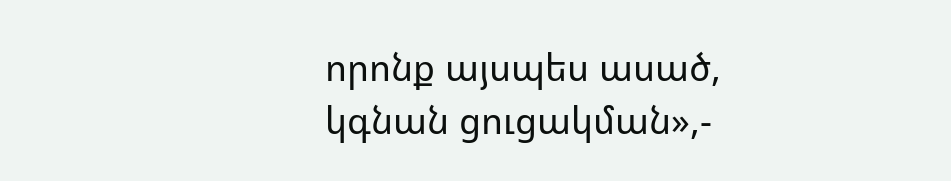որոնք այսպես ասած, կգնան ցուցակման»,-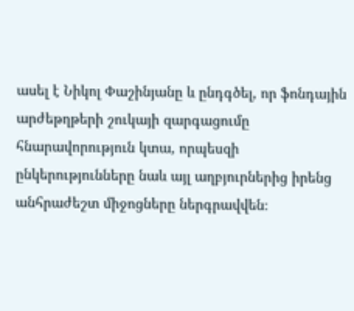ասել է Նիկոլ Փաշինյանը և ընդգծել, որ ֆոնդային արժեթղթերի շուկայի զարգացումը հնարավորություն կտա, որպեսզի ընկերությունները նաև այլ աղբյուրներից իրենց անհրաժեշտ միջոցները ներգրավվեն։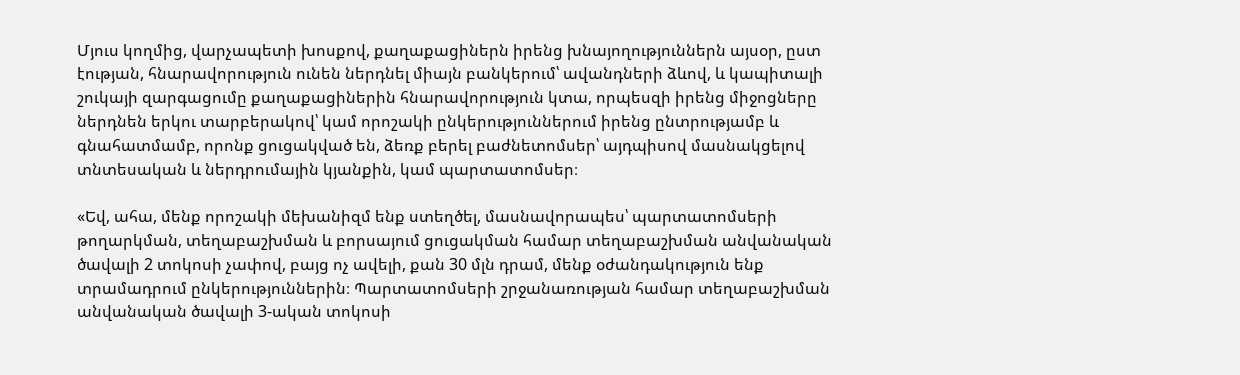Մյուս կողմից, վարչապետի խոսքով, քաղաքացիներն իրենց խնայողություններն այսօր, ըստ էության, հնարավորություն ունեն ներդնել միայն բանկերում՝ ավանդների ձևով, և կապիտալի շուկայի զարգացումը քաղաքացիներին հնարավորություն կտա, որպեսզի իրենց միջոցները ներդնեն երկու տարբերակով՝ կամ որոշակի ընկերություններում իրենց ընտրությամբ և գնահատմամբ, որոնք ցուցակված են, ձեռք բերել բաժնետոմսեր՝ այդպիսով մասնակցելով տնտեսական և ներդրումային կյանքին, կամ պարտատոմսեր։

«Եվ, ահա, մենք որոշակի մեխանիզմ ենք ստեղծել, մասնավորապես՝ պարտատոմսերի թողարկման, տեղաբաշխման և բորսայում ցուցակման համար տեղաբաշխման անվանական ծավալի 2 տոկոսի չափով, բայց ոչ ավելի, քան 30 մլն դրամ, մենք օժանդակություն ենք տրամադրում ընկերություններին։ Պարտատոմսերի շրջանառության համար տեղաբաշխման անվանական ծավալի 3-ական տոկոսի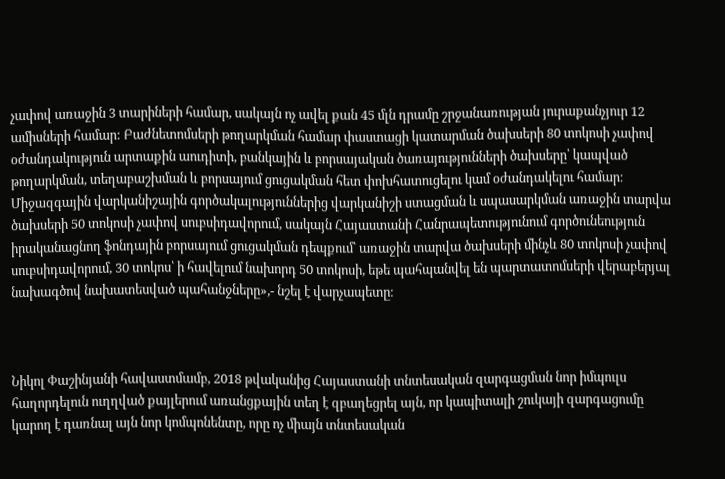չափով առաջին 3 տարիների համար, սակայն ոչ ավել քան 45 մլն դրամը շրջանառության յուրաքանչյուր 12 ամիսների համար: Բաժնետոմսերի թողարկման համար փաստացի կատարման ծախսերի 80 տոկոսի չափով օժանդակություն արտաքին աուդիտի, բանկային և բորսայական ծառայությունների ծախսերը՝ կապված թողարկման, տեղաբաշխման և բորսայում ցուցակման հետ փոխհատուցելու կամ օժանդակելու համար։ Միջազգային վարկանիշային գործակալություններից վարկանիշի ստացման և սպասարկման առաջին տարվա ծախսերի 50 տոկոսի չափով սուբսիդավորում, սակայն Հայաստանի Հանրապետությունում գործունեություն իրականացնող ֆոնդային բորսայում ցուցակման դեպքում՝ առաջին տարվա ծախսերի մինչև 80 տոկոսի չափով սուբսիդավորում, 30 տոկոս՝ ի հավելում նախորդ 50 տոկոսի, եթե պահպանվել են պարտատոմսերի վերաբերյալ նախագծով նախատեսված պահանջները»,- նշել է վարչապետը։



Նիկոլ Փաշինյանի հավաստմամբ, 2018 թվականից Հայաստանի տնտեսական զարգացման նոր իմպուլս հաղորդելուն ուղղված քայլերում առանցքային տեղ է զբաղեցրել այն, որ կապիտալի շուկայի զարգացումը կարող է դառնալ այն նոր կոմպոնենտը, որը ոչ միայն տնտեսական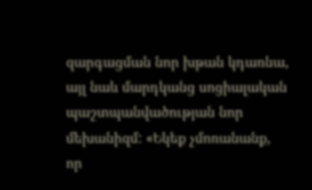զարգացման նոր խթան կդառնա, այլ նաև մարդկանց սոցիալական պաշտպանվածության նոր մեխանիզմ: «Եկեք չմոռանանք, որ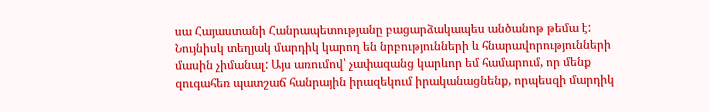սա Հայաստանի Հանրապետությանը բացարձակապես անծանոթ թեմա է: Նույնիսկ տեղյակ մարդիկ կարող են նրբությունների և հնարավորությունների մասին չիմանալ: Այս առումով՝ չափազանց կարևոր եմ համարում, որ մենք զուգահեռ պատշաճ հանրային իրազեկում իրականացնենք, որպեսզի մարդիկ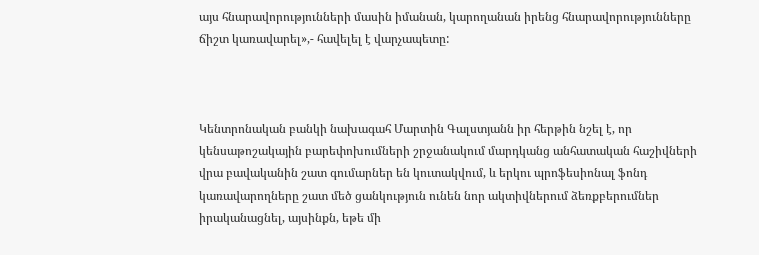այս հնարավորությունների մասին իմանան, կարողանան իրենց հնարավորությունները ճիշտ կառավարել»,- հավելել է վարչապետը:



Կենտրոնական բանկի նախագահ Մարտին Գալստյանն իր հերթին նշել է, որ կենսաթոշակային բարեփոխումների շրջանակում մարդկանց անհատական հաշիվների վրա բավականին շատ գումարներ են կուտակվում, և երկու պրոֆեսիոնալ ֆոնդ կառավարողները շատ մեծ ցանկություն ունեն նոր ակտիվներում ձեռքբերումներ իրականացնել, այսինքն, եթե մի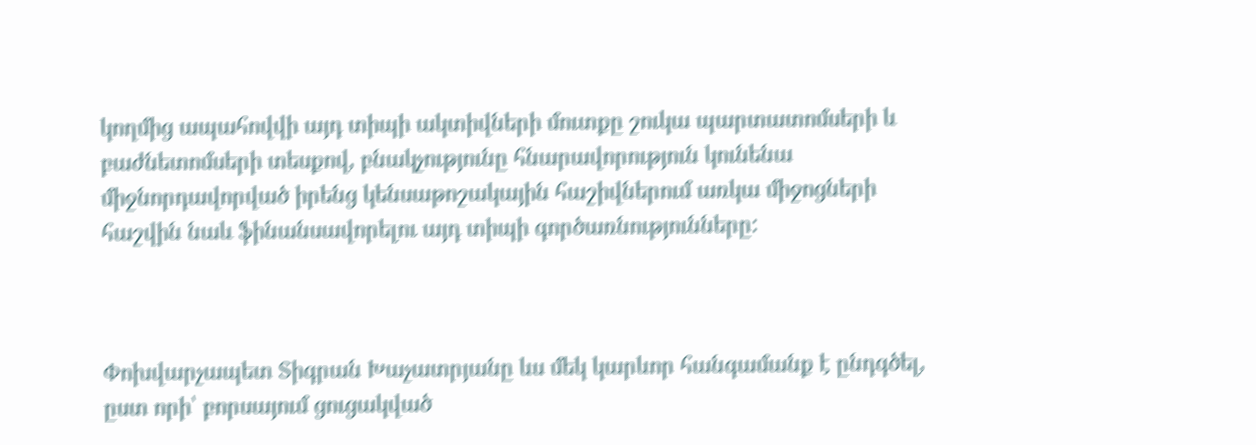կողմից ապահովվի այդ տիպի ակտիվների մուտքը շուկա պարտատոմսերի և բաժնետոմսերի տեսքով, բնակչությունը հնարավորություն կունենա միջնորդավորված իրենց կենսաթոշակային հաշիվներում առկա միջոցների հաշվին նաև ֆինանսավորելու այդ տիպի գործառնությունները:



Փոխվարչապետ Տիգրան Խաչատրյանը ևս մեկ կարևոր հանգամանք է ընդգծել, ըստ որի՝ բորսայում ցուցակված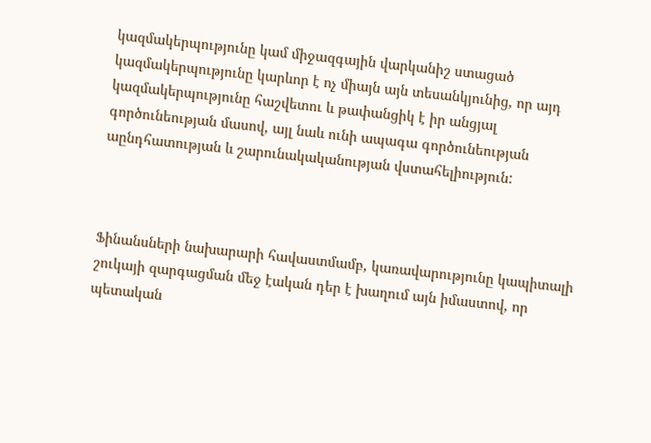կազմակերպությունը կամ միջազգային վարկանիշ ստացած կազմակերպությունը կարևոր է ոչ միայն այն տեսանկյունից, որ այդ կազմակերպությունը հաշվետու և թափանցիկ է իր անցյալ գործունեության մասով, այլ նաև ունի ապագա գործունեության աընդհատության և շարունակականության վստահելիություն:



Ֆինանսների նախարարի հավաստմամբ, կառավարությունը կապիտալի շուկայի զարգացման մեջ էական դեր է խաղում այն իմաստով, որ պետական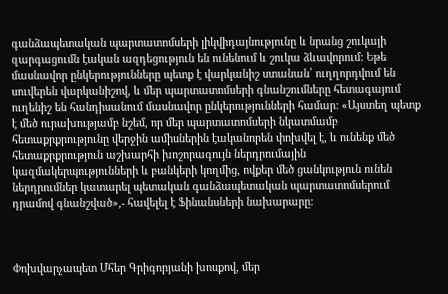գանձապետական պարտատոմսերի լիկվիդայնությունը և նրանց շուկայի զարգացումն էական ազդեցություն են ունենում և շուկա ձևավորում: Եթե մասնավոր ընկերությունները պետք է վարկանիշ ստանան՝ ուղղորդվում են սուվերեն վարկանիշով, և մեր պարտատոմսերի գնանշումները հետագայում ուղենիշ են հանդիսանում մասնավոր ընկերությունների համար: «Այստեղ պետք է մեծ ուրախությամբ նշեմ, որ մեր պարտատոմսերի նկատմամբ հետաքրքրությունը վերջին ամիսներին էականորեն փոխվել է, և ունենք մեծ հետաքրքրություն աշխարհի խոշորագույն ներդրումային կազմակերպությունների և բանկերի կողմից, ովքեր մեծ ցանկություն ունեն ներդրումներ կատարել պետական գանձապետական պարտատոմսերում դրամով գնանշված»,- հավելել է Ֆինանսների նախարարը:



Փոխվարչապետ Մհեր Գրիգորյանի խոսքով, մեր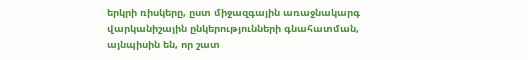երկրի ռիսկերը, ըստ միջազգային առաջնակարգ վարկանիշային ընկերությունների գնահատման, այնպիսին են, որ շատ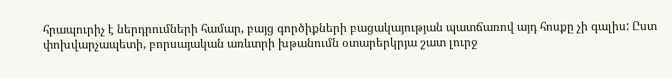հրապուրիչ է ներդրումների համար, բայց գործիքների բացակայության պատճառով այդ հոսքը չի գալիս: Ըստ փոխվարչապետի, բորսայական առևտրի խթանումն օտարերկրյա շատ լուրջ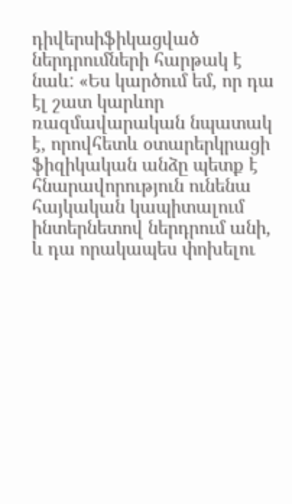դիվերսիֆիկացված ներդրումների հարթակ է նաև: «Ես կարծում եմ, որ դա էլ շատ կարևոր ռազմավարական նպատակ է, որովհետև օտարերկրացի ֆիզիկական անձը պետք է հնարավորություն ունենա հայկական կապիտալում ինտերնետով ներդրում անի, և դա որակապես փոխելու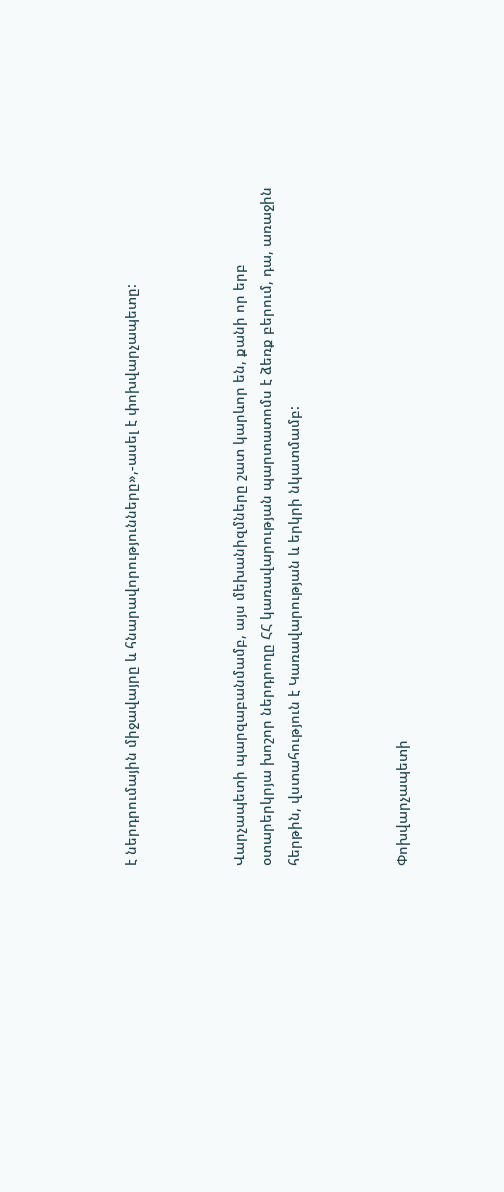է ներդրումային միջավայրը և հնարավորությունները»,-ասել է փոխվարչապետը:



Վարչապետի պարզաբանմամբ, այս մեխանիզմները շատ կարևոր են, քանի որ երբ օտարերկրյա խոշոր ներդրողը ՀՀ կառավարության պարտատոմս է ձեռք բերում, դա, առաջին հերթին, վստահություն է Կառավարության և երկրի նկատմամբ:



Փոխվարչապետի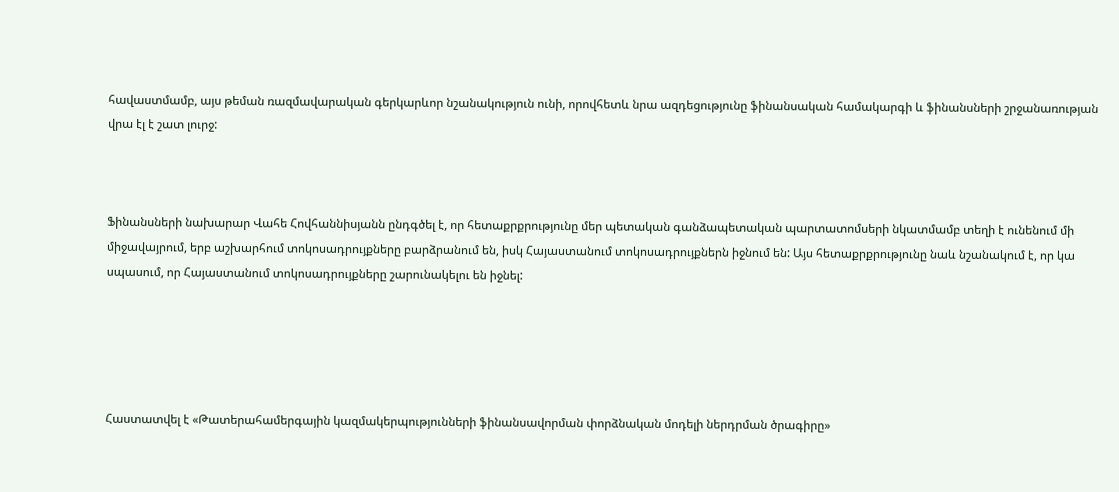հավաստմամբ, այս թեման ռազմավարական գերկարևոր նշանակություն ունի, որովհետև նրա ազդեցությունը ֆինանսական համակարգի և ֆինանսների շրջանառության վրա էլ է շատ լուրջ:



Ֆինանսների նախարար Վահե Հովհաննիսյանն ընդգծել է, որ հետաքրքրությունը մեր պետական գանձապետական պարտատոմսերի նկատմամբ տեղի է ունենում մի միջավայրում, երբ աշխարհում տոկոսադրույքները բարձրանում են, իսկ Հայաստանում տոկոսադրույքներն իջնում են: Այս հետաքրքրությունը նաև նշանակում է, որ կա սպասում, որ Հայաստանում տոկոսադրույքները շարունակելու են իջնել:





Հաստատվել է «Թատերահամերգային կազմակերպությունների ֆինանսավորման փորձնական մոդելի ներդրման ծրագիրը»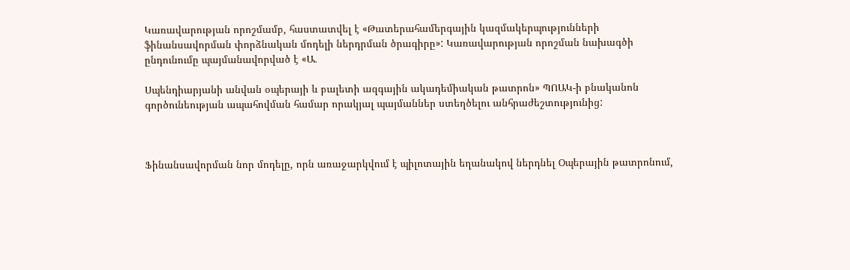Կառավարության որոշմամբ, հաստատվել է «Թատերահամերգային կազմակերպությունների ֆինանսավորման փորձնական մոդելի ներդրման ծրագիրը»: Կառավարության որոշման նախագծի ընդունումը պայմանավորված է «Ա.

Սպենդիարյանի անվան օպերայի և բալետի ազգային ակադեմիական թատրոն» ՊՈԱԿ-ի բնականոն գործունեության ապահովման համար որակյալ պայմաններ ստեղծելու անհրաժեշտությունից:



Ֆինանսավորման նոր մոդելը, որն առաջարկվում է պիլոտային եղանակով ներդնել Օպերային թատրոնում,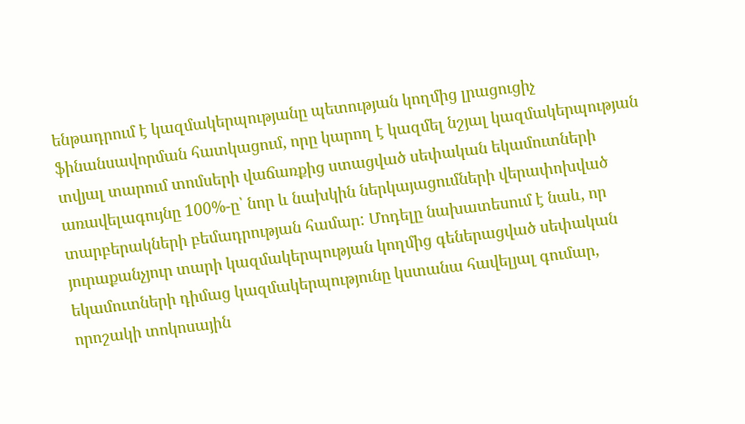ենթադրում է կազմակերպությանը պետության կողմից լրացուցիչ ֆինանսավորման հատկացում, որը կարող է կազմել նշյալ կազմակերպության տվյալ տարում տոմսերի վաճառքից ստացված սեփական եկամուտների առավելագույնը 100%-ը՝ նոր և նախկին ներկայացումների վերափոխված տարբերակների բեմադրության համար: Մոդելը նախատեսում է նաև, որ յուրաքանչյուր տարի կազմակերպության կողմից գեներացված սեփական եկամուտների դիմաց կազմակերպությունը կստանա հավելյալ գումար, որոշակի տոկոսային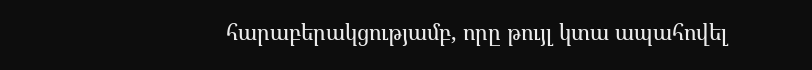հարաբերակցությամբ, որը թույլ կտա ապահովել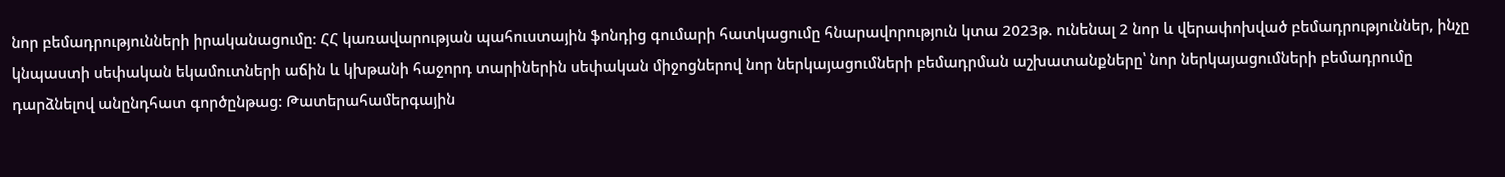նոր բեմադրությունների իրականացումը: ՀՀ կառավարության պահուստային ֆոնդից գումարի հատկացումը հնարավորություն կտա 2023թ. ունենալ 2 նոր և վերափոխված բեմադրություններ, ինչը կնպաստի սեփական եկամուտների աճին և կխթանի հաջորդ տարիներին սեփական միջոցներով նոր ներկայացումների բեմադրման աշխատանքները՝ նոր ներկայացումների բեմադրումը դարձնելով անընդհատ գործընթաց: Թատերահամերգային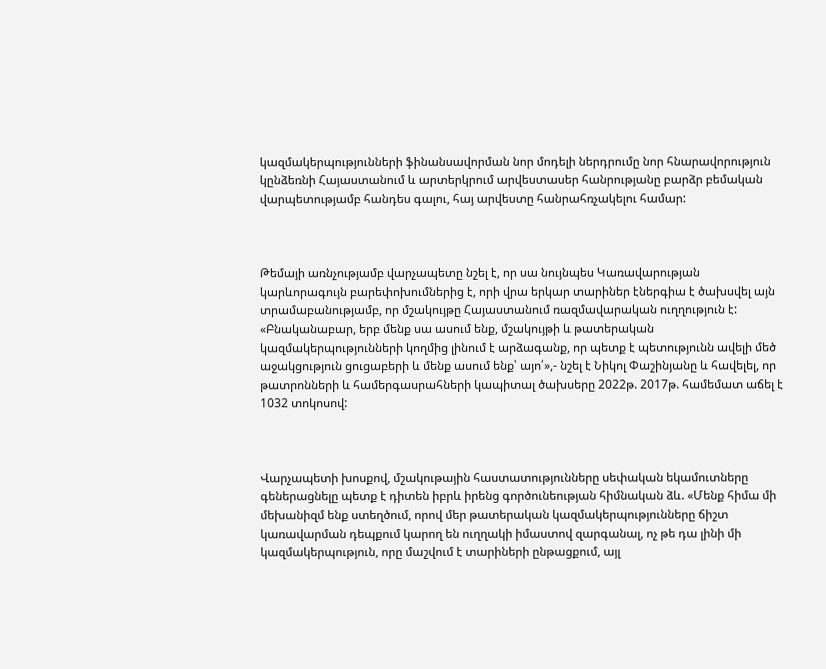կազմակերպությունների ֆինանսավորման նոր մոդելի ներդրումը նոր հնարավորություն կընձեռնի Հայաստանում և արտերկրում արվեստասեր հանրությանը բարձր բեմական վարպետությամբ հանդես գալու, հայ արվեստը հանրահռչակելու համար:



Թեմայի առնչությամբ վարչապետը նշել է, որ սա նույնպես Կառավարության կարևորագույն բարեփոխումներից է, որի վրա երկար տարիներ էներգիա է ծախսվել այն տրամաբանությամբ, որ մշակույթը Հայաստանում ռազմավարական ուղղություն է: «Բնականաբար, երբ մենք սա ասում ենք, մշակույթի և թատերական կազմակերպությունների կողմից լինում է արձագանք, որ պետք է պետությունն ավելի մեծ աջակցություն ցուցաբերի և մենք ասում ենք՝ այո՛»,- նշել է Նիկոլ Փաշինյանը և հավելել, որ թատրոնների և համերգասրահների կապիտալ ծախսերը 2022թ. 2017թ. համեմատ աճել է 1032 տոկոսով:



Վարչապետի խոսքով, մշակութային հաստատությունները սեփական եկամուտները գեներացնելը պետք է դիտեն իբրև իրենց գործունեության հիմնական ձև. «Մենք հիմա մի մեխանիզմ ենք ստեղծում, որով մեր թատերական կազմակերպությունները ճիշտ կառավարման դեպքում կարող են ուղղակի իմաստով զարգանալ, ոչ թե դա լինի մի կազմակերպություն, որը մաշվում է տարիների ընթացքում, այլ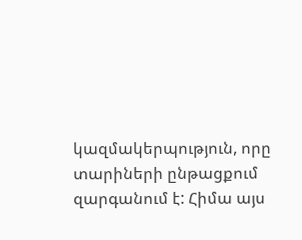կազմակերպություն, որը տարիների ընթացքում զարգանում է: Հիմա այս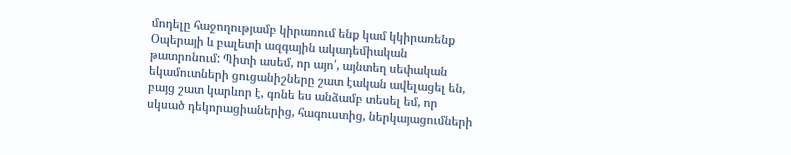մոդելը հաջողությամբ կիրառում ենք կամ կկիրառենք Օպերայի և բալետի ազգային ակադեմիական թատրոնում: Պիտի ասեմ, որ այո՛, այնտեղ սեփական եկամուտների ցուցանիշները շատ էական ավելացել են, բայց շատ կարևոր է, գոնե ես անձամբ տեսել եմ, որ սկսած դեկորացիաներից, հագուստից, ներկայացումների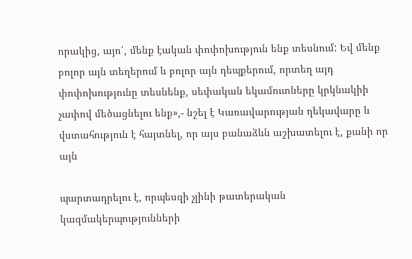որակից, այո՛, մենք էական փոփոխություն ենք տեսնում: Եվ մենք բոլոր այն տեղերում և բոլոր այն դեպքերում, որտեղ այդ փոփոխությունը տեսնենք, սեփական եկամուտները կրկնակիի չափով մեծացնելու ենք»,- նշել է Կառավարության ղեկավարը և վստահություն է հայտնել, որ այս բանաձևն աշխատելու է, քանի որ այն

պարտադրելու է, որպեսզի չլինի թատերական կազմակերպությունների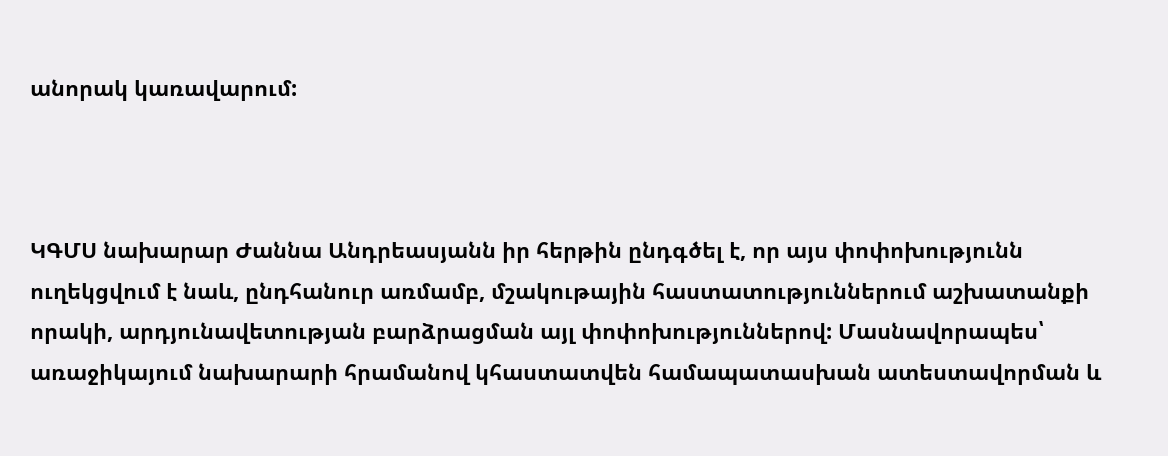անորակ կառավարում:



ԿԳՄՍ նախարար Ժաննա Անդրեասյանն իր հերթին ընդգծել է, որ այս փոփոխությունն ուղեկցվում է նաև, ընդհանուր առմամբ, մշակութային հաստատություններում աշխատանքի որակի, արդյունավետության բարձրացման այլ փոփոխություններով: Մասնավորապես՝ առաջիկայում նախարարի հրամանով կհաստատվեն համապատասխան ատեստավորման և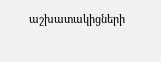աշխատակիցների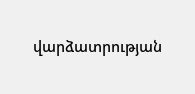վարձատրության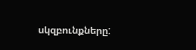սկզբունքները: